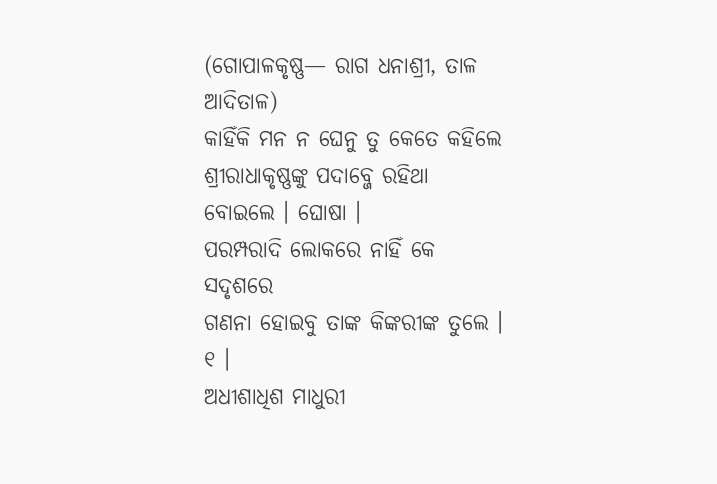(ଗୋପାଳକୃଷ୍ଣ— ରାଗ ଧନାଶ୍ରୀ, ତାଳ ଆଦିତାଳ)
କାହିଁକି ମନ ନ ଘେନୁ ତୁ କେତେ କହିଲେ
ଶ୍ରୀରାଧାକୃଷ୍ଣଙ୍କୁ ପଦାବ୍ଜେ ରହିଥା ବୋଇଲେ । ଘୋଷା ।
ପରମ୍ପରାଦି ଲୋକରେ ନାହିଁ କେ ସଦୃଶରେ
ଗଣନା ହୋଇବୁ ତାଙ୍କ କିଙ୍କରୀଙ୍କ ତୁଲେ । ୧ ।
ଅଧୀଶାଧିଶ ମାଧୁରୀ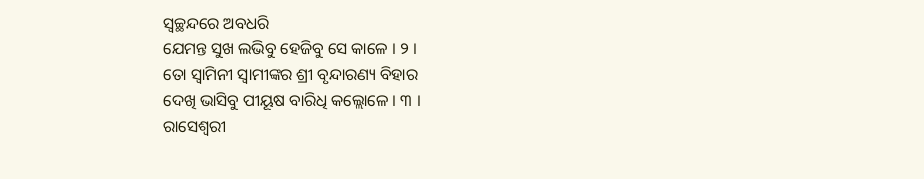ସ୍ୱଚ୍ଛନ୍ଦରେ ଅବଧରି
ଯେମନ୍ତ ସୁଖ ଲଭିବୁ ହେଜିବୁ ସେ କାଳେ । ୨ ।
ତୋ ସ୍ୱାମିନୀ ସ୍ୱାମୀଙ୍କର ଶ୍ରୀ ବୃନ୍ଦାରଣ୍ୟ ବିହାର
ଦେଖି ଭାସିବୁ ପୀୟୂଷ ବାରିଧି କଲ୍ଲୋଳେ । ୩ ।
ରାସେଶ୍ୱରୀ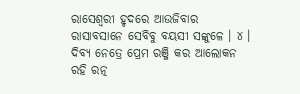ରାସେଶ୍ୱରୀ ହୃଦରେ ଆଉଜିବାର
ରାସାବସାନେ ସେବିବୁ ବୟସୀ ସଙ୍କୁଳେ । ୪ ।
ଦିବ୍ୟ ନେତ୍ରେ ପ୍ରେମ ରଞ୍ଜି କର ଆଲୋକନ
ରହି ରତ୍ନ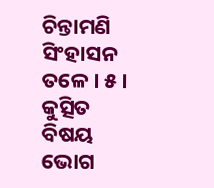ଚିନ୍ତାମଣି ସିଂହାସନ ତଳେ । ୫ ।
କୁତ୍ସିତ ବିଷୟ ଭୋଗ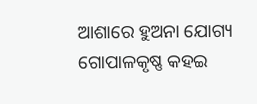ଆଶାରେ ହୁଅନା ଯୋଗ୍ୟ
ଗୋପାଳକୃଷ୍ଣ କହଇ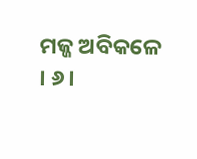ମଜ୍ଜ ଅବିକଳେ । ୬ ।